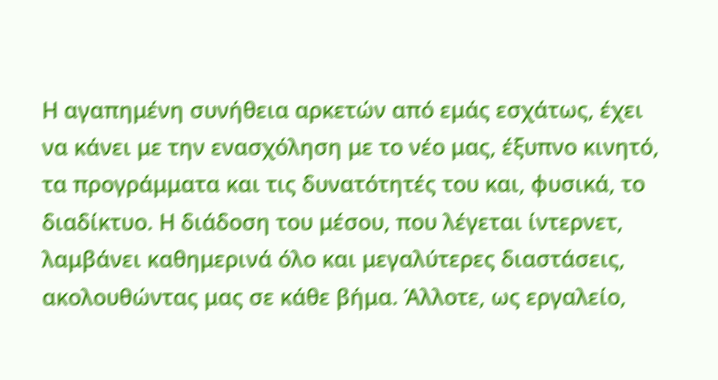Η αγαπημένη συνήθεια αρκετών από εμάς εσχάτως, έχει να κάνει με την ενασχόληση με το νέο μας, έξυπνο κινητό, τα προγράμματα και τις δυνατότητές του και, φυσικά, το διαδίκτυο. Η διάδοση του μέσου, που λέγεται ίντερνετ, λαμβάνει καθημερινά όλο και μεγαλύτερες διαστάσεις, ακολουθώντας μας σε κάθε βήμα. Άλλοτε, ως εργαλείο,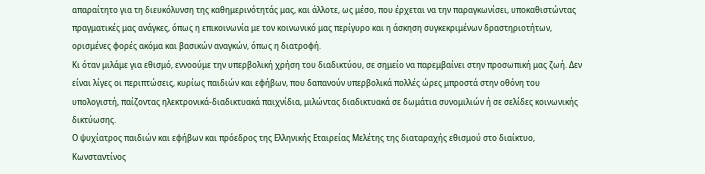απαραίτητο για τη διευκόλυνση της καθημερινότητάς μας, και άλλοτε, ως μέσο, που έρχεται να την παραγκωνίσει, υποκαθιστώντας πραγματικές μας ανάγκες, όπως η επικοινωνία με τον κοινωνικό μας περίγυρο και η άσκηση συγκεκριμένων δραστηριοτήτων, ορισμένες φορές ακόμα και βασικών αναγκών, όπως η διατροφή.
Κι όταν μιλάμε για εθισμό, εννοούμε την υπερβολική χρήση του διαδικτύου, σε σημείο να παρεμβαίνει στην προσωπική μας ζωή. Δεν είναι λίγες οι περιπτώσεις, κυρίως παιδιών και εφήβων, που δαπανούν υπερβολικά πολλές ώρες μπροστά στην οθόνη του υπολογιστή, παίζοντας ηλεκτρονικά-διαδικτυακά παιχνίδια, μιλώντας διαδικτυακά σε δωμάτια συνομιλιών ή σε σελίδες κοινωνικής δικτύωσης.
Ο ψυχίατρος παιδιών και εφήβων και πρόεδρος της Ελληνικής Εταιρείας Μελέτης της διαταραχής εθισμού στο διαίκτυο, Κωνσταντίνος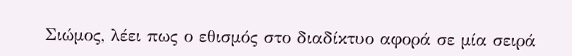Σιώμος, λέει πως ο εθισμός στο διαδίκτυο αφορά σε μία σειρά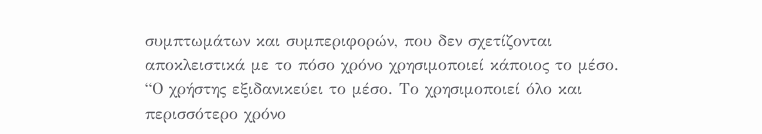συμπτωμάτων και συμπεριφορών, που δεν σχετίζονται αποκλειστικά με το πόσο χρόνο χρησιμοποιεί κάποιος το μέσο.
“Ο χρήστης εξιδανικεύει το μέσο. Το χρησιμοποιεί όλο και περισσότερο χρόνο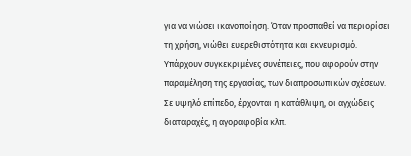για να νιώσει ικανοποίηση. Όταν προσπαθεί να περιορίσει τη χρήση, νιώθει ευερεθιστότητα και εκνευρισμό. Υπάρχουν συγκεκριμένες συνέπειες, που αφορούν στην παραμέληση της εργασίας, των διαπροσωπικών σχέσεων. Σε υψηλό επίπεδο, έρχονται η κατάθλιψη, οι αγχώδεις διαταραχές, η αγοραφοβία κλπ.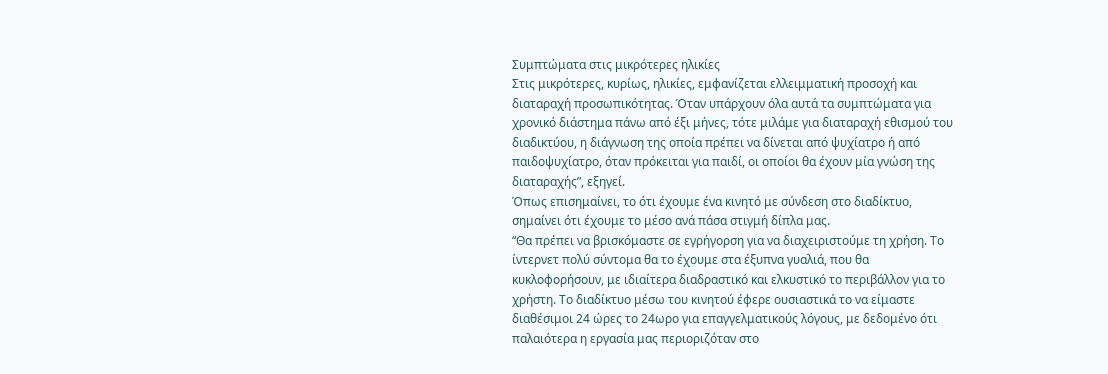Συμπτώματα στις μικρότερες ηλικίες
Στις μικρότερες, κυρίως, ηλικίες, εμφανίζεται ελλειμματική προσοχή και διαταραχή προσωπικότητας. Όταν υπάρχουν όλα αυτά τα συμπτώματα για χρονικό διάστημα πάνω από έξι μήνες, τότε μιλάμε για διαταραχή εθισμού του διαδικτύου, η διάγνωση της οποία πρέπει να δίνεται από ψυχίατρο ή από παιδοψυχίατρο, όταν πρόκειται για παιδί, οι οποίοι θα έχουν μία γνώση της διαταραχής”, εξηγεί.
Όπως επισημαίνει, το ότι έχουμε ένα κινητό με σύνδεση στο διαδίκτυο, σημαίνει ότι έχουμε το μέσο ανά πάσα στιγμή δίπλα μας.
“Θα πρέπει να βρισκόμαστε σε εγρήγορση για να διαχειριστούμε τη χρήση. Το ίντερνετ πολύ σύντομα θα το έχουμε στα έξυπνα γυαλιά, που θα κυκλοφορήσουν, με ιδιαίτερα διαδραστικό και ελκυστικό το περιβάλλον για το χρήστη. Το διαδίκτυο μέσω του κινητού έφερε ουσιαστικά το να είμαστε διαθέσιμοι 24 ώρες το 24ωρο για επαγγελματικούς λόγους, με δεδομένο ότι παλαιότερα η εργασία μας περιοριζόταν στο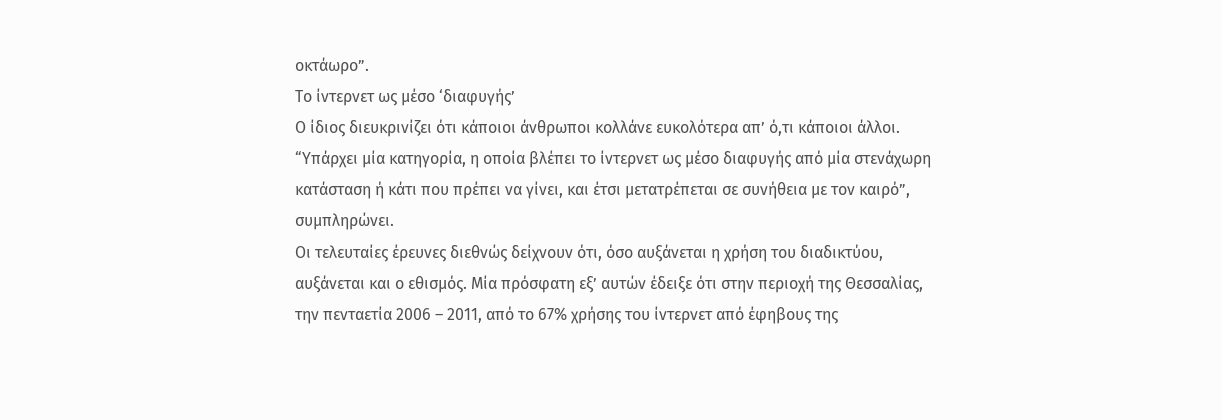οκτάωρο”.
Το ίντερνετ ως μέσο ‘διαφυγής’
Ο ίδιος διευκρινίζει ότι κάποιοι άνθρωποι κολλάνε ευκολότερα απ’ ό,τι κάποιοι άλλοι. “Υπάρχει μία κατηγορία, η οποία βλέπει το ίντερνετ ως μέσο διαφυγής από μία στενάχωρη κατάσταση ή κάτι που πρέπει να γίνει, και έτσι μετατρέπεται σε συνήθεια με τον καιρό”, συμπληρώνει.
Οι τελευταίες έρευνες διεθνώς δείχνουν ότι, όσο αυξάνεται η χρήση του διαδικτύου, αυξάνεται και ο εθισμός. Μία πρόσφατη εξ’ αυτών έδειξε ότι στην περιοχή της Θεσσαλίας, την πενταετία 2006 – 2011, από το 67% χρήσης του ίντερνετ από έφηβους της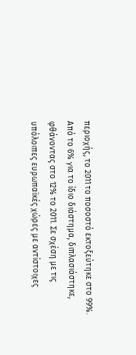περιοχής, το 2011 το ποσοστό εκτοξεύτηκε στο 99%.
Από το 6% για το ίδιο διάστημα, διπλασιάστηκε, φθάνοντας στο 12% το 2011. Σε σχέση με τις υπόλοιπες ευρωπαϊκές χώρες με αντίστοιχες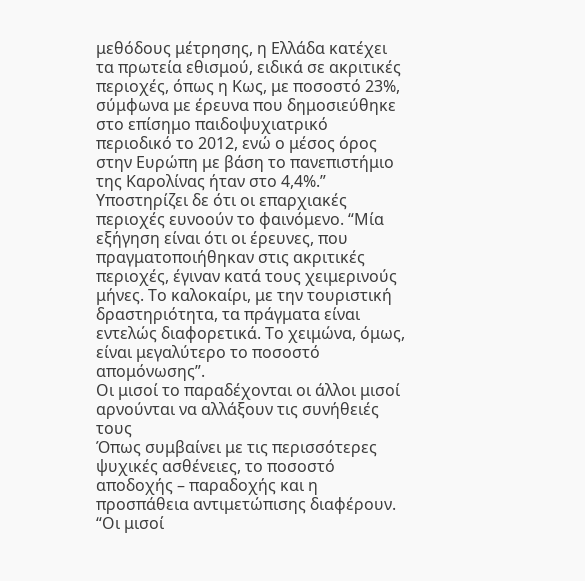μεθόδους μέτρησης, η Ελλάδα κατέχει τα πρωτεία εθισμού, ειδικά σε ακριτικές περιοχές, όπως η Κως, με ποσοστό 23%, σύμφωνα με έρευνα που δημοσιεύθηκε στο επίσημο παιδοψυχιατρικό περιοδικό το 2012, ενώ ο μέσος όρος στην Ευρώπη με βάση το πανεπιστήμιο της Καρολίνας ήταν στο 4,4%.”
Υποστηρίζει δε ότι οι επαρχιακές περιοχές ευνοούν το φαινόμενο. “Μία εξήγηση είναι ότι οι έρευνες, που πραγματοποιήθηκαν στις ακριτικές περιοχές, έγιναν κατά τους χειμερινούς μήνες. Το καλοκαίρι, με την τουριστική δραστηριότητα, τα πράγματα είναι εντελώς διαφορετικά. Το χειμώνα, όμως, είναι μεγαλύτερο το ποσοστό απομόνωσης”.
Οι μισοί το παραδέχονται οι άλλοι μισοί αρνούνται να αλλάξουν τις συνήθειές τους
Όπως συμβαίνει με τις περισσότερες ψυχικές ασθένειες, το ποσοστό αποδοχής – παραδοχής και η προσπάθεια αντιμετώπισης διαφέρουν.
“Οι μισοί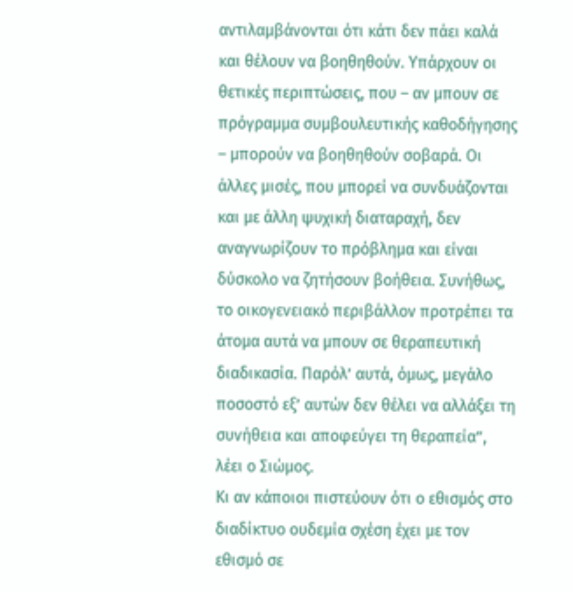αντιλαμβάνονται ότι κάτι δεν πάει καλά και θέλουν να βοηθηθούν. Υπάρχουν οι θετικές περιπτώσεις, που – αν μπουν σε πρόγραμμα συμβουλευτικής καθοδήγησης – μπορούν να βοηθηθούν σοβαρά. Οι άλλες μισές, που μπορεί να συνδυάζονται και με άλλη ψυχική διαταραχή, δεν αναγνωρίζουν το πρόβλημα και είναι δύσκολο να ζητήσουν βοήθεια. Συνήθως, το οικογενειακό περιβάλλον προτρέπει τα άτομα αυτά να μπουν σε θεραπευτική διαδικασία. Παρόλ’ αυτά, όμως, μεγάλο ποσοστό εξ’ αυτών δεν θέλει να αλλάξει τη συνήθεια και αποφεύγει τη θεραπεία”, λέει ο Σιώμος.
Κι αν κάποιοι πιστεύουν ότι ο εθισμός στο διαδίκτυο ουδεμία σχέση έχει με τον εθισμό σε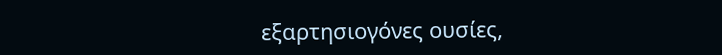εξαρτησιογόνες ουσίες,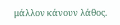μάλλον κάνουν λάθος.